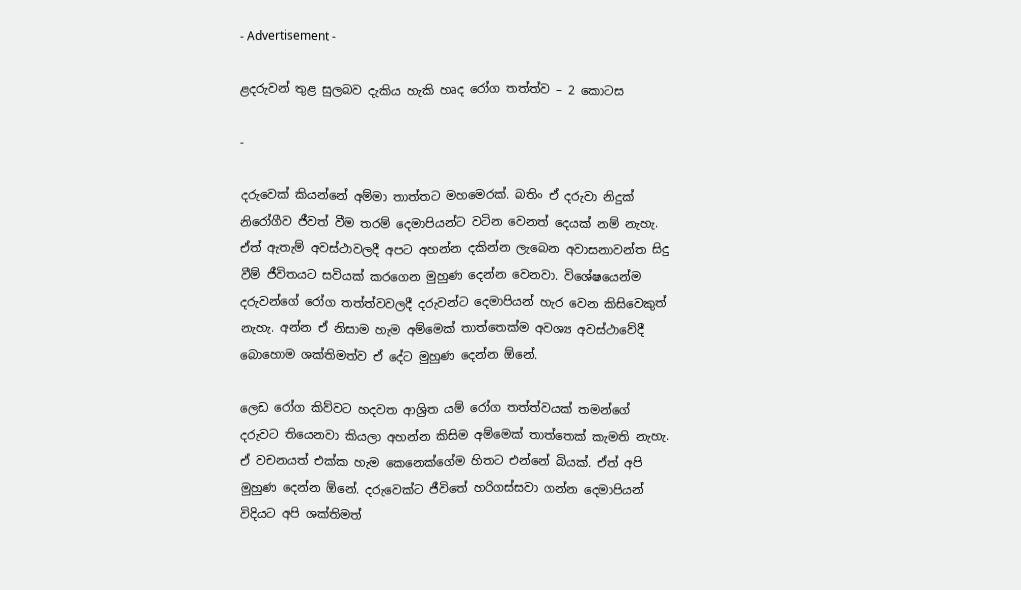- Advertisement -

ළදරුවන් තුළ සුලබව දැකිය හැකි හෘද රෝග තත්ත්ව – 2 කොටස

-

දරුවෙක් කියන්නේ අම්මා තාත්තට මහමෙරක්. බතිං ඒ දරුවා නිදුක් නිරෝගීව ජීවත් වීම තරම් දෙමාපියන්ට වටින වෙනත් දෙයක් නම් නැහැ. ඒත් ඇතැම් අවස්ථාවලදී අපට අහන්න දකින්න ලැබෙන අවාසනාවන්ත සිදු වීම් ජීවිතයට සවියක් කරගෙන මුහුණ දෙන්න වෙනවා. විශේෂයෙන්ම දරුවන්ගේ රෝග තත්ත්වවලදී දරුවන්ට දෙමාපියන් හැර වෙන කිසිවෙකුත් නැහැ. අන්න ඒ නිසාම හැම අම්මෙක් තාත්තෙක්ම අවශ්‍ය අවස්ථාවේදී බොහොම ශක්තිමත්ව ඒ දේට මුහුණ දෙන්න ඕනේ.

ලෙඩ රෝග කිව්වට හදවත ආශ්‍රිත යම් රෝග තත්ත්වයක් තමන්ගේ දරුවට තියෙනවා කියලා අහන්න කිසිම අම්මෙක් තාත්තෙක් කැමති නැහැ. ඒ වචනයත් එක්ක හැම කෙනෙක්ගේම හිතට එන්නේ බියක්. ඒත් අපි මුහුණ දෙන්න ඕනේ. දරුවෙක්ට ජීවිතේ හරිගස්සවා ගන්න දෙමාපියන් විදියට අපි ශක්තිමත්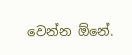වෙන්න ඕනේ.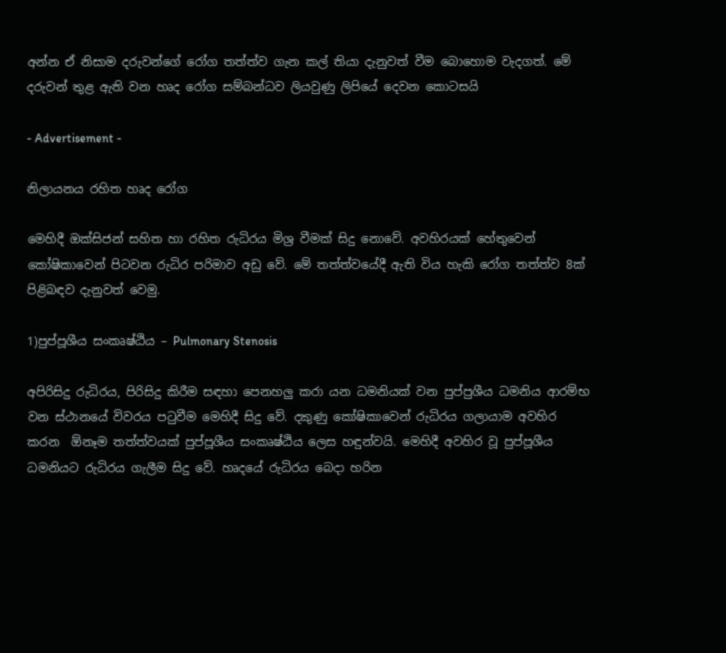අන්න ඒ නිසාම දරුවන්ගේ රෝග තත්ත්ව ගැන කල් තියා දැනුවත් වීම බොහොම වැදගත්‍. මේ දරුවන් තුළ ඇති වන ‍හෘද රෝග සම්බන්ධව ලියවුණු ලිපියේ දෙවන කොටසයි

- Advertisement -

නිලායනය රහිත හෘද රෝග

මෙහිදී ඔක්සිජන් සහිත හා රහිත රුධිරය මිශ්‍ර වීමක් සිදු නොවේ. අවහිරයක් හේතුවෙන් කෝෂිකාවෙන් පිටවන රුධිර පරිමාව අඩු වේ. මේ තත්ත්වයේදී ඇති විය හැකි රෝග තත්ත්ව 8ක් පිළිබඳව දැනුවත් වෙමු.

1)පුප්පූශීය සංකෘෂ්ඨිය – Pulmonary Stenosis

අපිරිසිදු රුධිරය, පිරිසිදු කිරීම සඳහා පෙනහලු කරා යන ධමනියක් වන පුප්පුශීය ධමනිය ආරම්භ වන ස්ථානයේ විවරය පටුවීම මෙහිදී සිදු වේ. දකුණු කෝෂිකාවෙන් රුධිරය ගලායාම අවහිර කරන  ඕනෑම තත්ත්වයක් පුප්පූශීය සංකෘෂ්ඨිය ලෙස හඳුන්වයි. මෙහිදී අවහිර වූ පුප්පූශීය ධමනියට රුධිරය ගැලීම සිදු වේ. හෘදයේ රුධිරය බෙදා හරින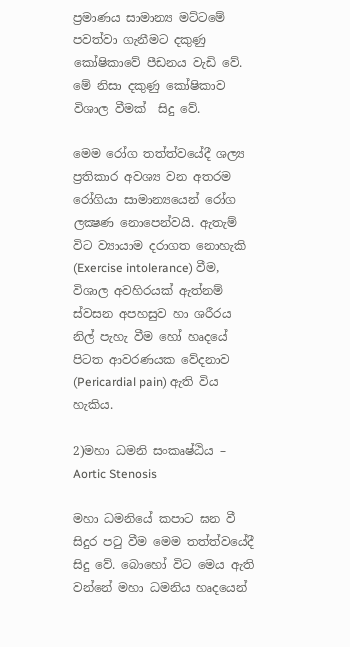ප්‍රමාණය සාමාන්‍ය මට්ටමේ පවත්වා ගැනීමට දකුණු කෝෂිකාවේ පීඩනය වැඩි වේ. මේ නිසා දකුණු කෝෂිකාව විශාල වීමක්  සිදු වේ.

මෙම රෝග තත්ත්වයේදී ශල්‍ය ප්‍රතිකාර අවශ්‍ය වන අතරම රෝගියා සාමාන්‍යයෙන් රෝග ලක්‍ෂණ නොපෙන්වයි. ඇතැම් විට ව්‍යායාම දරාගත නොහැකි (Exercise intolerance) වීම, විශාල අවහිරයක් ඇත්නම් ස්වසන අපහසුව හා ශරීරය නිල් පැහැ වීම හෝ හෘදයේ පිටත ආවරණයක වේදනාව (Pericardial pain) ඇති විය හැකිය.

2)මහා ධමනි සංකෘෂ්ඨිය – Aortic Stenosis

මහා ධමනියේ කපාට ඝන වී සිදුර පටු වීම මෙම තත්ත්වයේදී සිදු වේ. බොහෝ විට මෙය ඇති වන්නේ මහා ධමනිය හෘදයෙන්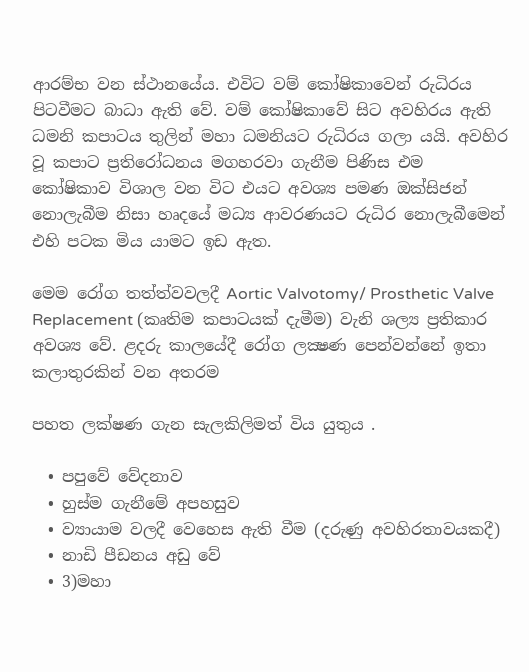ආරම්භ වන ස්ථානයේය. එවිට වම් කෝෂිකාවෙන් රුධිරය පිටවීමට බාධා ඇති වේ. වම් කෝෂිකාවේ සිට අවහිරය ඇති ධමනි කපාටය තුලින් මහා ධමනියට රුධිරය ගලා යයි. අවහිර වූ කපාට ප්‍රතිරෝධනය මගහරවා ගැනීම පිණිස එම කෝෂිකාව විශාල වන විට එයට අවශ්‍ය පමණ ඔක්සිජන් නොලැබීම නිසා හෘදයේ මධ්‍ය ආවරණයට රුධිර නොලැබීමෙන් එහි පටක මිය යාමට ඉඩ ඇත.

මෙම රෝග තත්ත්වවලදී Aortic Valvotomy/ Prosthetic Valve Replacement (කෘති‍ම කපාටයක් දැමීම) වැනි ශල්‍ය ප්‍රතිකාර අවශ්‍ය වේ. ළදරු කාලයේදී රෝග ලක්‍ෂණ පෙන්වන්නේ ඉතා කලාතුරකින් වන අතරම

පහත ලක්ෂණ ගැන සැලකිලිමත් විය යුතුය .

  • පපුවේ වේදනාව
  • හුස්ම ගැනීමේ අපහසුව
  • ව්‍යායාම වලදී වෙහෙස ඇති වීම (දරුණු අවහිරතාවයකදී)
  • නාඩි පීඩනය අඩු වේ
  • 3)මහා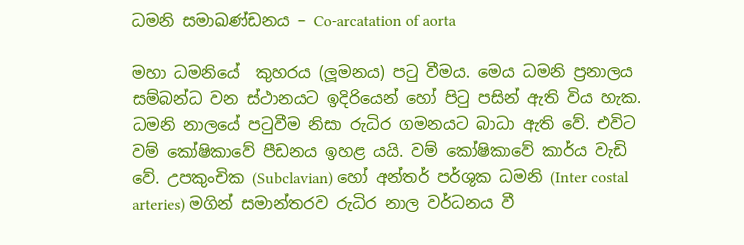ධමනි සමාඛණ්ඩනය – Co-arcatation of aorta

මහා ධමනියේ  කුහරය (ලූමනය) පටු වීමය. මෙය ධමනි ප්‍රනාලය සම්බන්ධ වන ස්ථානයට ඉදිරියෙන් හෝ පිටු පසින් ඇති විය හැක. ධමනි නාලයේ පටුවීම නිසා රුධිර ගමනයට බාධා ඇති වේ. එවිට වම් කෝෂිකාවේ පීඩනය ඉහළ යයි. වම් කෝෂිකාවේ කාර්ය වැඩි වේ. උපකුංචික (Subclavian) හෝ අන්තර් පර්ශුක ධමනි (Inter costal arteries) මගින් සමාන්තරව රුධිර නාල වර්ධනය වී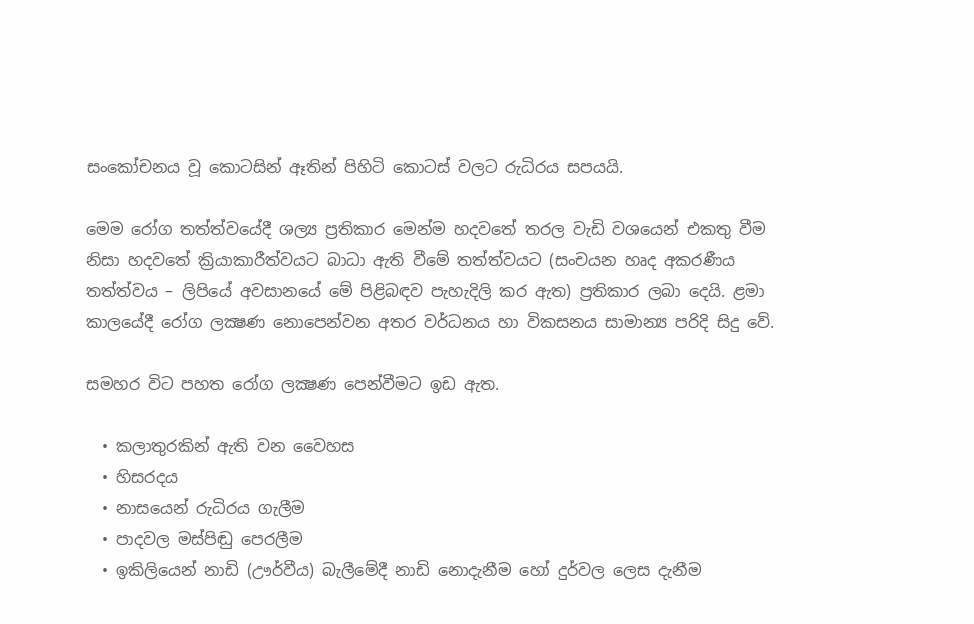සංකෝචනය වූ කොටසින් ඈතින් පිහිටි කොටස් වලට රුධිරය සපයයි.

මෙම රෝග තත්ත්වයේදී ශල්‍ය ප්‍රතිකාර මෙන්ම හදවතේ තරල වැඩි වශයෙන් එකතු වීම නිසා හදවතේ ක්‍රියාකාරීත්වයට බාධා ඇති වීමේ තත්ත්වයට (සංචයන හෘද අකරණීය තත්ත්වය – ලිපියේ අවසානයේ මේ පිළිබඳව පැහැදිලි කර ඇත) ප්‍රතිකාර ලබා දෙයි. ළමා කාලයේදී රෝග ලක්‍ෂණ නොපෙන්වන අතර වර්ධනය හා විකසනය සාමාන්‍ය පරිදි සිදු වේ.

සමහර විට පහත රෝග ලක්‍ෂණ පෙන්වීමට ඉඩ ඇත.

  • කලාතුරකින් ඇති වන වෛහස
  • හිසරදය
  • නාසයෙන් රුධිරය ගැලීම
  • පාදවල මස්පිඬු පෙරලීම
  • ඉකිලියෙන් නාඩි (ඌර්වීය) බැලීමේදී නාඩි නොදැනීම හෝ දුර්වල ලෙස දැනීම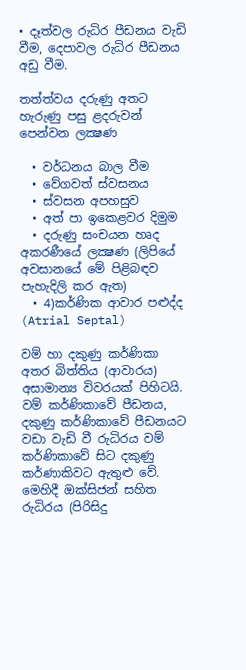• දෑත්වල රුධිර පීඩනය වැඩි වීම, දෙපාවල රුධිර පීඩනය අඩු වීම.

තත්ත්වය දරුණු අතට හැරුණු පසු ළදරුවන් පෙන්වන ලක්‍ෂණ

  • වර්ධනය බාල වීම
  • වේගවත් ස්වසනය
  • ස්වසන අපහසුව
  • අත් පා ඉකෙළවර දිමුම
  • දරුණු සංචයන හෘද අකරණීයේ ලක්‍ෂණ (ලිපියේ අවසානයේ මේ පිළිබඳව පැහැදිලි කර ඇත)
  • 4)කර්ණික ආවාර පළුද්ද (Atrial Septal)

වම් හා දකුණු කර්ණිකා අතර බිත්තිය (ආවාරය) අසාමාන්‍ය විවරයක් පිහිටයි. වම් කර්ණිකාවේ පීඩනය, දකුණු කර්ණිකාවේ පීඩනයට වඩා වැඩි වී රුධිරය වම් කර්ණිකාවේ සිට දකුණු කර්ණාකිවට ඇතුළු වේ. මෙහිදී ඔක්සිජන් සහිත රුධිරය (පිරිසිදු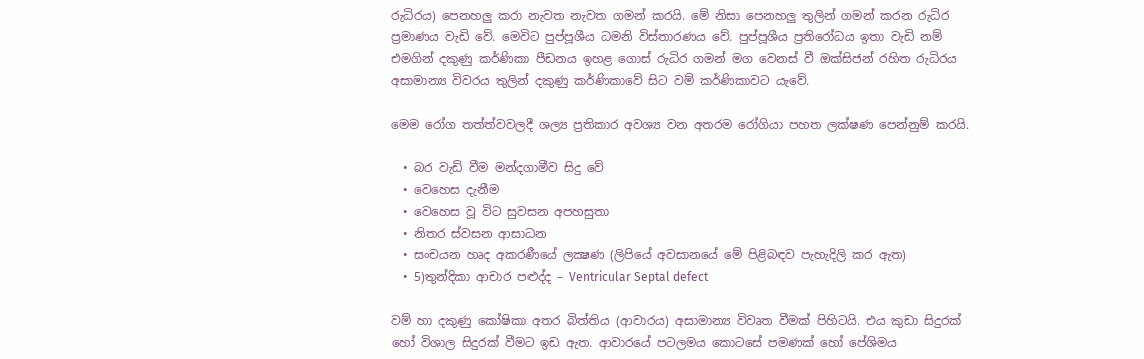රුධිරය) පෙනහලු කරා නැවත නැවත ගමන් කරයි. මේ නිසා පෙනහලු තුලින් ගමන් කරන රුධිර ප්‍රමාණය වැඩි වේ. මෙවිට පුප්පූශීය ධමනි විස්තාරණය වේ. පුප්පූශීය ප්‍රතිරෝධය ඉතා වැඩි නම් එමගින් දකුණු කර්ණිකා පීඩනය ඉහළ ගොස් රුධිර ගමන් මග වෙනස් වී ඔක්සිජන් රහිත රුධිරය අසාමාන්‍ය විවරය තුලින් දකුණු කර්ණිකාවේ සිට වම් කර්ණිකාවට යැවේ.

මෙම රෝග තත්ත්වවලදී ශල්‍ය ප්‍රතිකාර අවශ්‍ය වන අතරම රෝගියා පහත ලක්ෂණ පෙන්නුම් කරයි.

  • බර වැඩි වීම මන්දගාමීව සිදු වේ
  • වෙහෙස දැනීම
  • වෙහෙස වූ විට සුවසන අපහසුතා
  • නිතර ස්වසන ආසාධන
  • සංචයන හෘද අකරණීයේ ලක්‍ෂණ (ලිපියේ අවසානයේ මේ පිළිබඳව පැහැදිලි කර ඇත)
  • 5)තුන්දිකා ආචාර පළුද්ද – Ventricular Septal defect

වම් හා දකුණු කෝෂිකා අතර බිත්තිය (ආවාරය) අසාමාන්‍ය විවෘත වීමක් පිහිටයි. එය කුඩා සිදුරක් හෝ විශාල සිදුරක් වීමට ඉඩ ඇත. ආවාරයේ පටලමය කොටසේ පමණක් හෝ පේශිමය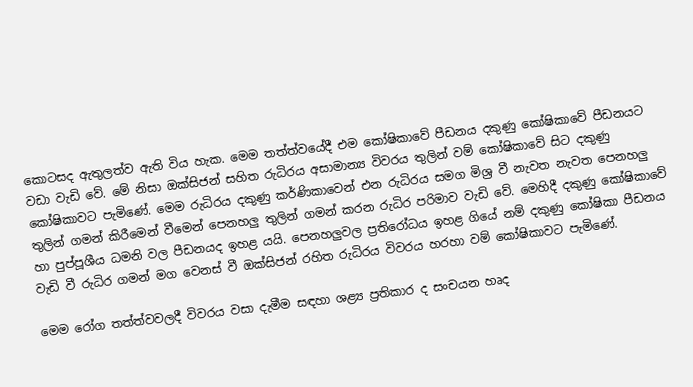කොටසද ඇතුලත්ව ඇති විය හැක. මෙම තත්ත්වයේදී එම කෝෂිකාවේ පීඩනය දකුණු කෝෂිකාවේ පීඩනයට වඩා වැඩි වේ. මේ නිසා ඔක්සිජන් සහිත රුධිරය අසාමාන්‍ය විවරය තුලින් වම් කෝෂිකාවේ සිට දකුණු කෝෂිකාවට පැමිණේ. මෙම රුධිරය දකුණු කර්ණිකාවෙන් එන රුධිරය සමග මිශ්‍ර වී නැවත නැවත පෙනහලු තුලින් ගමන් කිරීමෙන් වීමෙන් පෙනහලු තුලින් ගමන් කරන රුධිර පරිමාව වැඩි වේ. මෙහිදී දකුණු කෝෂිකාවේ හා පුප්පූශීය ධමනි වල පීඩනයද ඉහළ යයි. පෙනහලුවල ප්‍රතිරෝධය ඉහළ ගියේ නම් දකුණු කෝෂිකා පීඩනය වැඩි වී රුධිර ගමන් මග වෙනස් වී ඔක්සිජන් රහිත රුධිරය විවරය හරහා වම් කෝෂිකාවට පැමිණේ.

මෙම රෝග තත්ත්වවලදී විවරය වසා දැමීම සඳහා ශළ්‍ය ප්‍රතිකාර ද සංචයන හෘද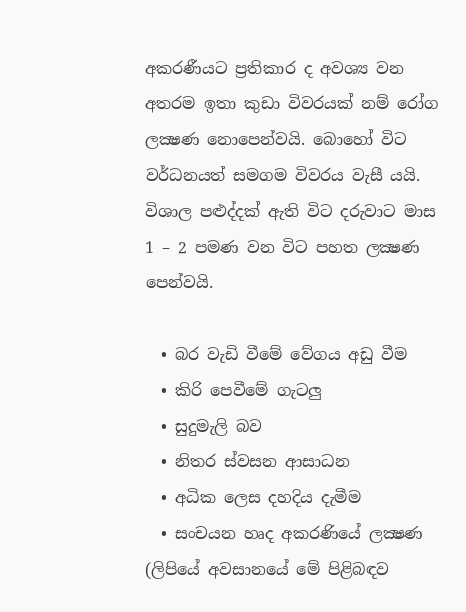අකරණීයට ප්‍රතිකාර ද අවශ්‍ය වන අතරම ඉතා කුඩා විවරයක් නම් රෝග ලක්‍ෂණ නොපෙන්වයි. බොහෝ විට වර්ධනයත් සමගම විවරය වැසී යයි. විශාල පළුද්දක් ඇති විට දරුවාට මාස 1 – 2 පමණ වන විට පහත ලක්‍ෂණ පෙන්වයි.

  • බර වැඩි වීමේ වේගය අඩු වීම
  • කිරි පෙවීමේ ගැටලු
  • සුදුමැලි බව
  • නිතර ස්වසන ආසාධන
  • අධික ලෙස දහදිය දැමීම
  • සංචයන හෘද අකරණියේ ලක්‍ෂණ (ලිපියේ අවසානයේ මේ පිළිබඳව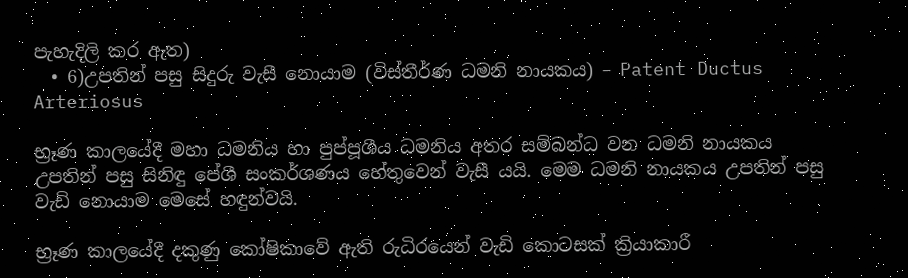පැහැදිලි කර ඇත)
  • 6)උපතින් පසු සිදුරු වැසී නොයාම (විස්තීර්ණ ධමනි නායකය) – Patent Ductus Arteriosus

භ්‍රෑණ කාලයේදී මහා ධමනිය හා පුප්පූශීය ධමනිය අතර සම්බන්ධ වන ධමනි නායකය උපතින් පසු සිනිඳු පේශී සංකර්ශණය හේතුවෙන් වැසී යයි. මෙම ධමනි නායකය උපතින් පසු වැඩි නොයාම මෙසේ හඳුන්වයි.

භ්‍රෑණ කාලයේදී දකුණු කෝෂිකාවේ ඇති රුධිරයෙන් වැඩි කොටසක් ක්‍රියාකාරී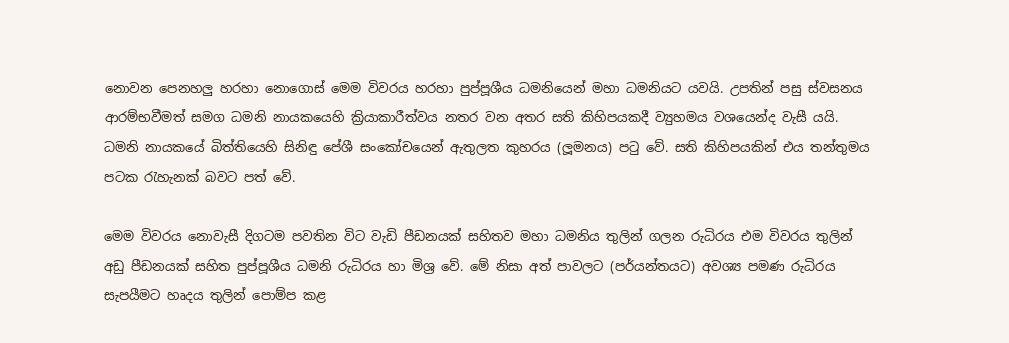නොවන පෙනහලු හරහා නොගොස් මෙම විවරය හරහා පුප්පූශීය ධමනියෙන් මහා ධමනියට යවයි. උපතින් පසු ස්වසනය ආරම්භවීමත් සමග ධමනි නායකයෙහි ක්‍රියාකාරීත්වය නතර වන අතර සති කිහිපයකදී ව්‍යුහමය වශයෙන්ද වැසී යයි. ධමනි නායකයේ බිත්තියෙහි සිනිඳු පේශී සංකෝචයෙන් ඇතුලත කුහරය (ලූමනය) පටු වේ. සති කිහිපයකින් එය තන්තුමය පටක රැහැනක් බවට පත් වේ.

මෙම විවරය නොවැසී දිගටම පවතින විට වැඩි පීඩනයක් සහිතව මහා ධමනිය තුලින් ගලන රුධිරය එම විවරය තුලින් අඩු පීඩනයක් සහිත පුප්පූශීය ධමනි රුධිරය හා මිශ්‍ර වේ. මේ නිසා අත් පාවලට (පර්යන්තයට) අවශ්‍ය පමණ රුධිරය සැපයීමට හෘදය තුලින් පොම්ප කළ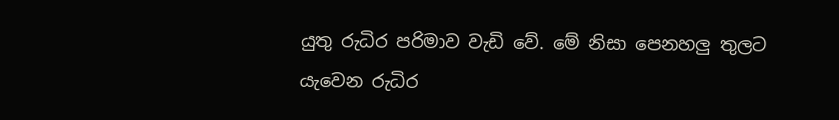යුතු රුධිර පරිමාව වැඩි වේ. මේ නිසා පෙනහලු තුලට යැවෙන රුධිර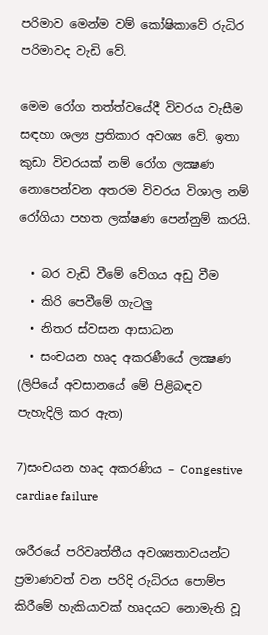පරිමාව මෙන්ම වම් කෝෂිකාවේ රුධිර පරිමාවද වැඩි වේ.

මෙම රෝග තත්ත්වයේදී විවරය වැසීම සඳහා ශල්‍ය ප්‍රතිකාර අවශ්‍ය වේ. ඉතා කුඩා විවරයක් නම් රෝග ලක්‍ෂණ නොපෙන්වන අතරම විවරය විශාල නම් රෝගියා පහත ලක්ෂණ පෙන්නුම් කරයි.

  • බර වැඩි වීමේ වේගය අඩු වීම
  • කිරි පෙවීමේ ගැටලු
  • නිතර ස්වසන ආසාධන
  • සංචයන හෘද අකරණීයේ ලක්‍ෂණ (ලිපියේ අවසානයේ මේ පිළිබඳව පැහැදිලි කර ඇත)

7)සංචයන හෘද අකරණිය – Congestive cardiae failure

ශරීරයේ පරිවෘත්තීය අවශ්‍යතාවයන්ට ප්‍රමාණවත් වන පරිදි රුධිරය පොම්ප කිරීමේ හැකියාවක් හෘදයට නොමැති වූ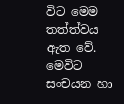විට මෙම තත්ත්වය ඇත වේ. මෙවිට සංචයන හා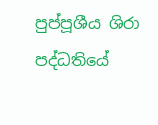පුප්පූශීය ශිරා පද්ධතියේ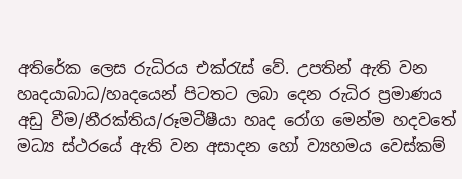අතිරේක ලෙස රුධිරය එක්රැස් වේ. උපතින් ඇති වන හෘදයාබාධ/හෘදයෙන් පිටතට ලබා දෙන රුධිර ප්‍රමාණය අඩු වීම/නීරක්තිය/රූමටීෂීයා හෘද රෝග මෙන්ම හදවතේ මධ්‍ය ස්ථරයේ ඇති වන අසාදන හෝ ව්‍යහමය වෙස්කම්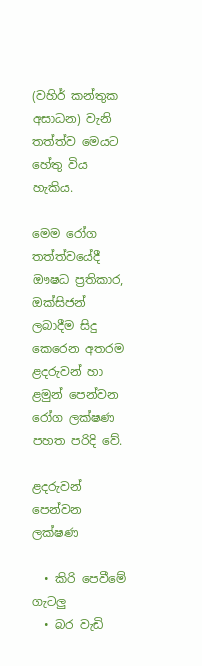(වහිර් කන්තුක අසාධන) වැනි තත්ත්ව මෙයට හේතු විය හැකිය.

මෙම රෝග තත්ත්වයේදී ඖෂධ ප්‍රතිකාර, ඔක්සිජන් ලබාදීම සිදු කෙරෙන අතරම ළදරුවන් හා ළමුන් පෙන්වන රෝග ලක්ෂණ පහත පරිදි වේ.

ළදරුවන් පෙන්වන ලක්ෂණ

  • කිරි පෙවීමේ ගැටලු
  • බර වැඩි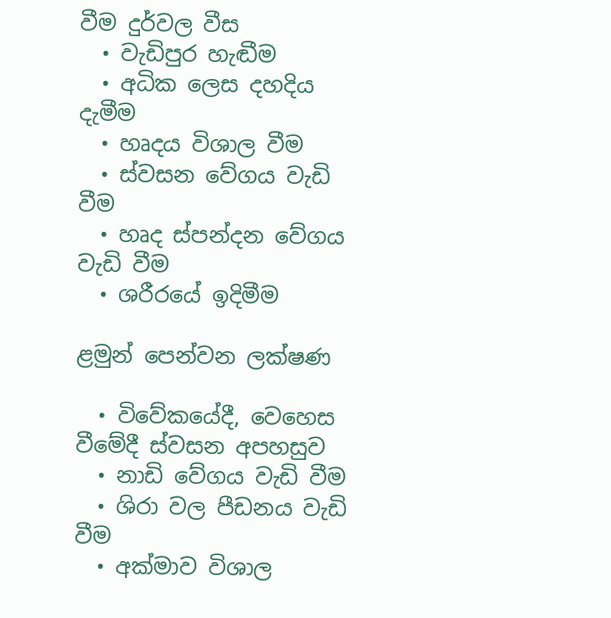වීම දුර්වල වීස
  • වැඩිපුර හැඬීම
  • අධික ලෙස දහදිය දැමීම
  • හෘදය විශාල වීම
  • ස්වසන වේගය වැඩි වීම
  • හෘද ස්පන්දන වේගය වැඩි වීම
  • ශරීරයේ ඉදිමීම

ළමුන් පෙන්වන ලක්ෂණ

  • විවේකයේදී, වෙහෙස වීමේදී ස්වසන අපහසුව
  • නාඩි වේගය වැඩි වීම
  • ශිරා වල පීඩනය වැඩි වීම
  • අක්මාව විශාල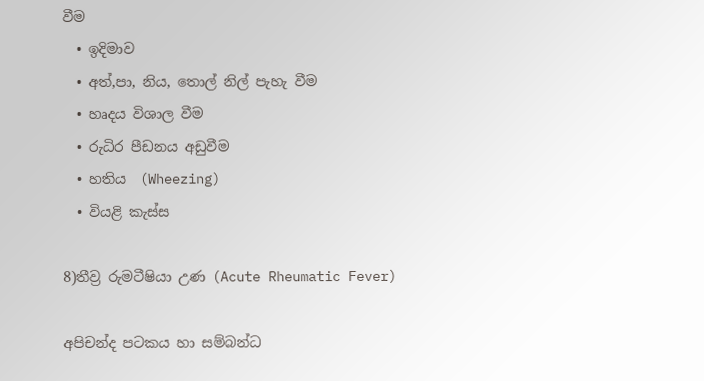වීම
  • ඉදිමාව
  • අත්,පා, නිය, තොල් නිල් පැහැ වීම
  • හෘදය විශාල වීම
  • රුධිර පීඩනය අඩුවීම
  • හතිය  (Wheezing)
  • වියළි කැස්ස

8)තීව්‍ර රුමටීෂියා උණ (Acute Rheumatic Fever)

අපිචන්ද පටකය හා සම්බන්ධ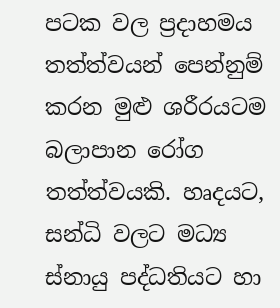පටක වල ප්‍රදාහමය තත්ත්වයන් පෙන්නුම් කරන මුළු ශරීරයටම බලාපාන රෝග තත්ත්වයකි. හෘදයට, සන්ධි වලට මධ්‍ය ස්නායු පද්ධතියට හා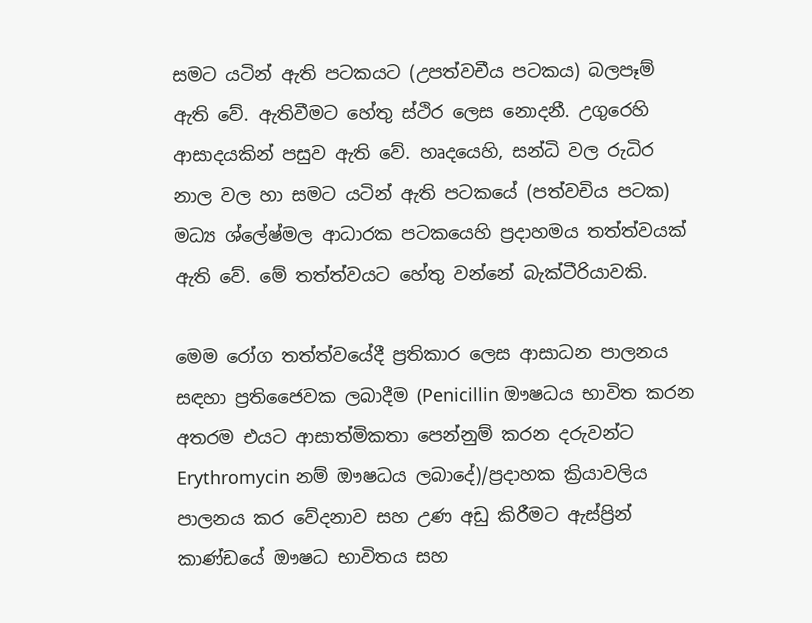සමට යටින් ඇති පටකයට (උපත්වචීය පටකය) බලපෑම් ඇති වේ. ඇතිවීමට හේතු ස්ථිර ලෙස නොදනී. උගුරෙහි ආසාදයකින් පසුව ඇති වේ. හෘදයෙහි, සන්ධි වල රුධිර නාල වල හා සමට යටින් ඇති පටකයේ (පත්වචිය පටක) මධ්‍ය ශ්ලේෂ්මල ආධාරක පටකයෙහි ප්‍රදාහමය තත්ත්වයක් ඇති වේ. මේ තත්ත්වයට හේතු වන්නේ බැක්ටීරියාවකි.

මෙම රෝග තත්ත්වයේදී ප්‍රතිකාර ලෙස ආසාධන පාලනය සඳහා ප්‍රතිජෛවක ලබාදීම (Penicillin ඖෂධය භාවිත කරන අතරම එයට ආසාත්මිකතා පෙන්නුම් කරන දරුවන්ට Erythromycin නම් ඖෂධය ලබාදේ)/ප්‍රදාහක ක්‍රියාවලිය පාලනය කර වේදනාව සහ උණ අඩු කිරීමට ඇස්ප්‍රින් කාණ්ඩයේ ඖෂධ භාවිතය සහ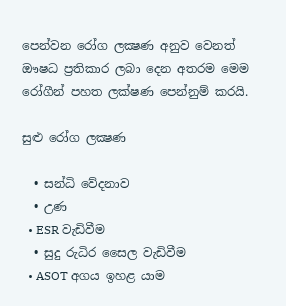පෙන්වන රෝග ලක්‍ෂණ අනුව වෙනත් ඖෂධ ප්‍රතිකාර ලබා දෙන අතරම මෙම රෝගීන් පහත ලක්ෂණ පෙන්නුම් කරයි.

සුළු රෝග ලක්‍ෂණ

  • සන්ධි වේදනාව
  • උණ
  • ESR වැඩිවීම
  • සුදු රුධිර සෛල වැඩිවීම
  • ASOT අගය ඉහළ යාම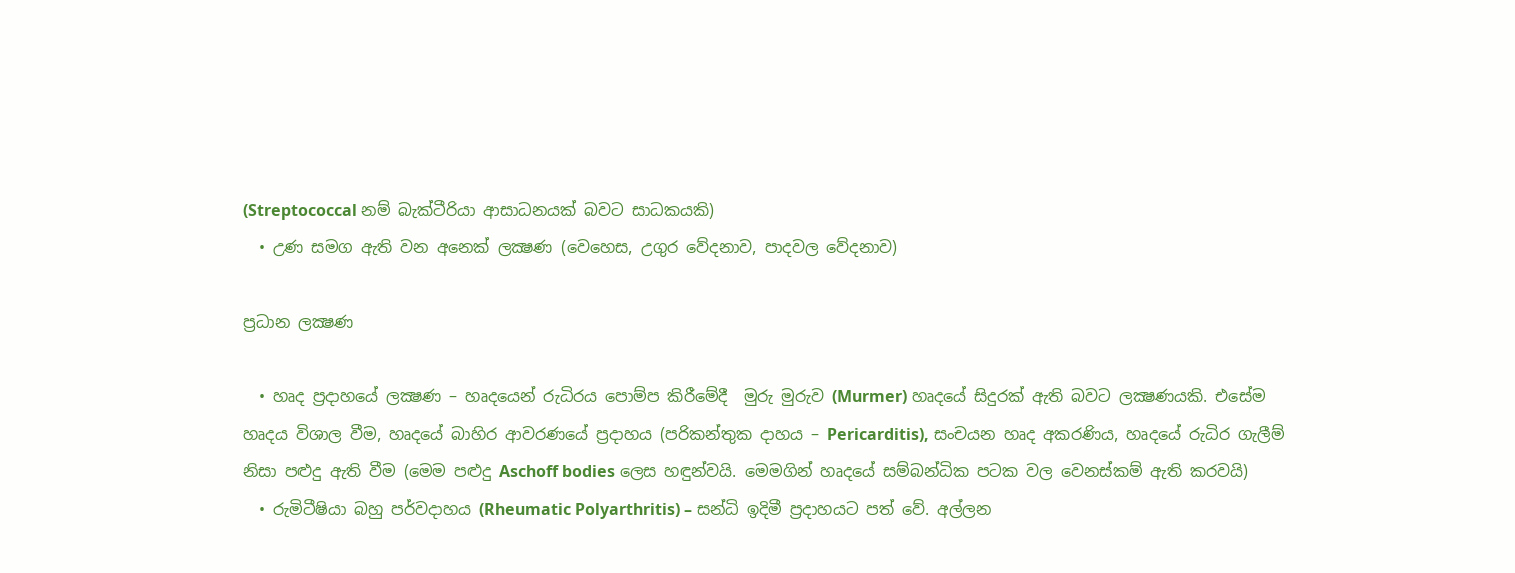(Streptococcal නම් බැක්ටීරියා ආසාධනයක් බවට සාධකයකි)
  • උණ සමග ඇති වන අනෙක් ලක්‍ෂණ (වෙහෙස, උගුර වේදනාව, පාදවල වේදනාව)

ප්‍රධාන ලක්‍ෂණ

  • හෘද ප්‍රදාහයේ ලක්‍ෂණ – හෘදයෙන් රුධිරය පොම්ප කිරීමේදී  මුරු මුරුව (Murmer) හෘදයේ සිදුරක් ඇති බවට ලක්‍ෂණයකි. එසේම හෘදය විශාල වීම, හෘදයේ බාහිර ආවරණයේ ප්‍රදාහය (පරිකන්තුක දාහය – Pericarditis), සංචයන හෘද අකරණිය, හෘදයේ රුධිර ගැලීම් නිසා පළුදු ඇති වීම (මෙම පළුදු Aschoff bodies ලෙස හඳුන්වයි. මෙමගින් හෘදයේ සම්බන්ධික පටක වල වෙනස්කම් ඇති කරවයි)
  • රුමිටීෂියා බහු පර්වදාහය (Rheumatic Polyarthritis) – සන්ධි ඉදිමී ප්‍රදාහයට පත් වේ. අල්ලන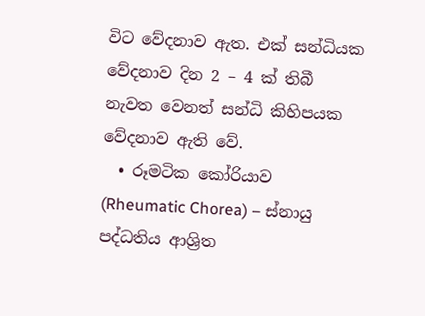විට වේදනාව ඇත. එක් සන්ධියක වේදනාව දින 2 – 4 ක් තිබී නැවත වෙනත් සන්ධි කිහිපයක වේදනාව ඇති වේ.
  • රූමටික කෝරියාව (Rheumatic Chorea) – ස්නායු පද්ධතිය ආශ්‍රිත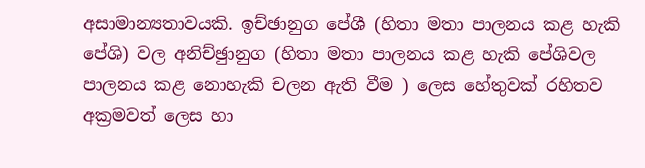අසාමාන්‍යතාවයකි. ඉච්ඡානුග පේශී (හිතා මතා පාලනය කළ හැකි පේශි) වල අනිච්ඡුානුග (හිතා මතා පාලනය කළ හැකි පේශිවල පාලනය කළ නොහැකි චලන ඇති වීම ) ලෙස හේතුවක් රහිතව අක්‍රමවත් ලෙස හා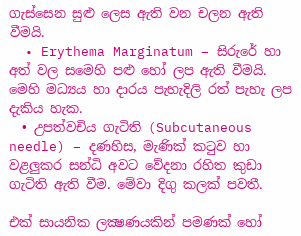ගැස්සෙන සුළු ලෙස ඇති වන චලන ඇති වීමයි.
  • Erythema Marginatum – සිරුරේ හා අත් වල සමෙහි පළු හෝ ලප ඇති වීමයි. මෙහි මධ්‍යය හා දාරය පැහැදිලි රත් පැහැ ලප දැකිය හැක.
  • උපත්වචිය ගැටිති (Subcutaneous needle) – දණහිස, මැණික් කටුව හා වළලුකර සන්ධි අවට වේදනා රහිත කුඩා ගැටිති ඇති වීම. මේවා දිගු කලක් පවතී.

එක් සායනික ලක්‍ෂණයකින් පමණක් හෝ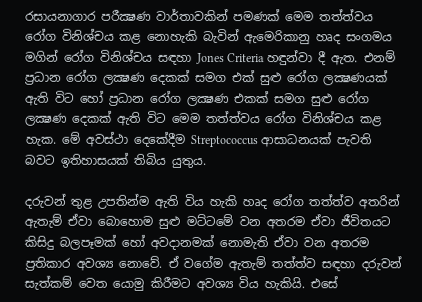රසායනාගාර පරීක්‍ෂණ වාර්තාවකින් පමණක් මෙම තත්ත්වය රෝග විනිශ්චය කළ නොහැකි බැවින් ඇමෙරිකානු හෘද සංගමය මගින් රෝග විනිශ්චය සඳහා Jones Criteria හඳුන්වා දී ඇත. එනම් ප්‍රධාන රෝග ලක්‍ෂණ දෙකක් සමග එක් සුළු රෝග ලක්‍ෂණයක් ඇති විට හෝ ප්‍රධාන රෝග ලක්‍ෂණ එකක් සමග සුළු රෝග ලක්‍ෂණ දෙකක් ඇති විට මෙම තත්ත්වය රෝග විනිශ්චය කළ හැක. මේ අවස්ථා දෙකේදීම Streptococcus ආසාධනයක් පැවති බවට ඉතිහාසයක් තිබිය යුතුය.

දරුවන් තුළ උපතින්ම ඇති විය හැකි හෘද රෝග තත්ත්ව අතරින් ඇතැම් ඒවා බොහ‍ොම සුළු මට්ටමේ වන අතරම ඒවා ජීවිතයට කිසිදු බලපෑමක් හෝ අවදානමක් නොමැති ඒවා වන අතරම ප්‍රතිකාර අවශ්‍ය නොවේ. ඒ වගේම ඇතැම් තත්ත්ව සඳහා දරුවන් සැත්කම් වෙත යොමු කිරීමට අවශ්‍ය විය හැකියි. එසේ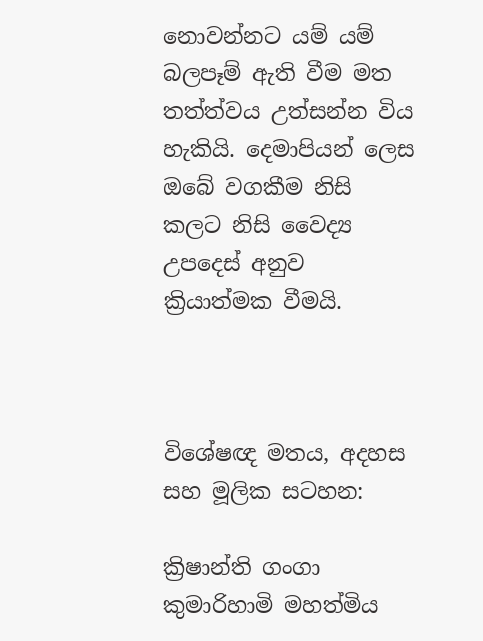නොවන්නට යම් යම් බලපෑම් ඇති වීම මත තත්ත්වය උත්සන්න විය හැකියි. දෙමාපියන් ලෙස ඔබේ වගකීම නිසි කලට නිසි වෛද්‍ය උපදෙස් අනුව ක්‍රියාත්මක වීමයි.



විශේෂඥ මතය, අදහස සහ මූලික සටහන:

ක්‍රිෂාන්ති ගංගා කුමාරිහාමි මහත්මිය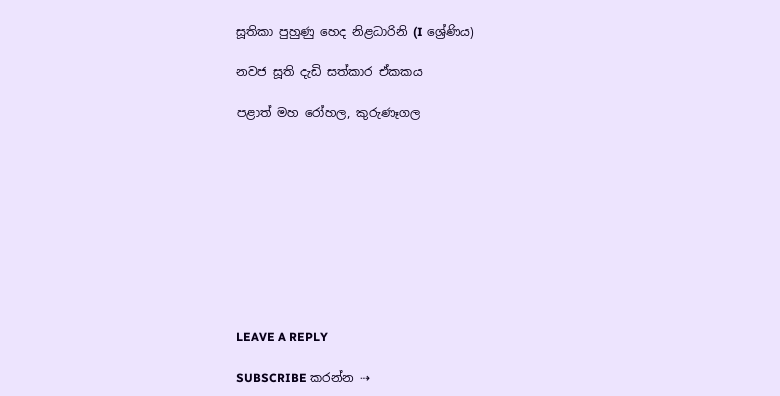සූතිකා පුහුණු හෙද නිළධාරිනි (I ශ්‍රේණිය)

නවජ සූති දැඩි සත්කාර ඒකකය

පළාත් මහ රෝහල, කුරුණෑගල










LEAVE A REPLY

SUBSCRIBE කරන්න ⇢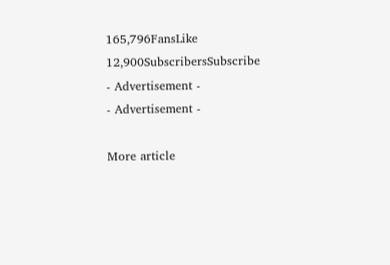165,796FansLike
12,900SubscribersSubscribe
- Advertisement -
- Advertisement -

More article